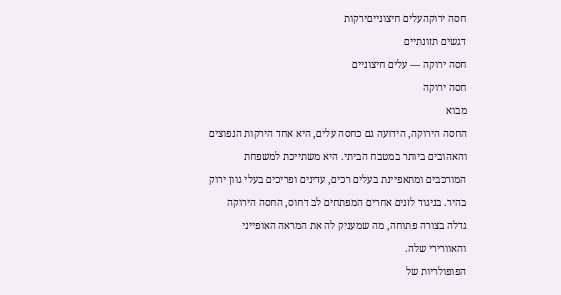חסה ירוקהעלים חיצונייםירקות
דגשים תזונתיים
חסה ירוקה — עלים חיצוניים
חסה ירוקה
מבוא
החסה הירוקה, הידועה גם כחסה עלים, היא אחד הירקות הנפוצים והאהובים ביותר במטבח הביתי. היא משתייכת למשפחת המורכבים ומתאפיינת בעלים רכים, עדינים ופריכים בעלי גוון ירוק בהיר. בניגוד לזנים אחרים המפתחים לב דחוס, החסה הירוקה גדלה בצורה פתוחה, מה שמעניק לה את המראה האופייני והאוורירי שלה.
הפופולריות של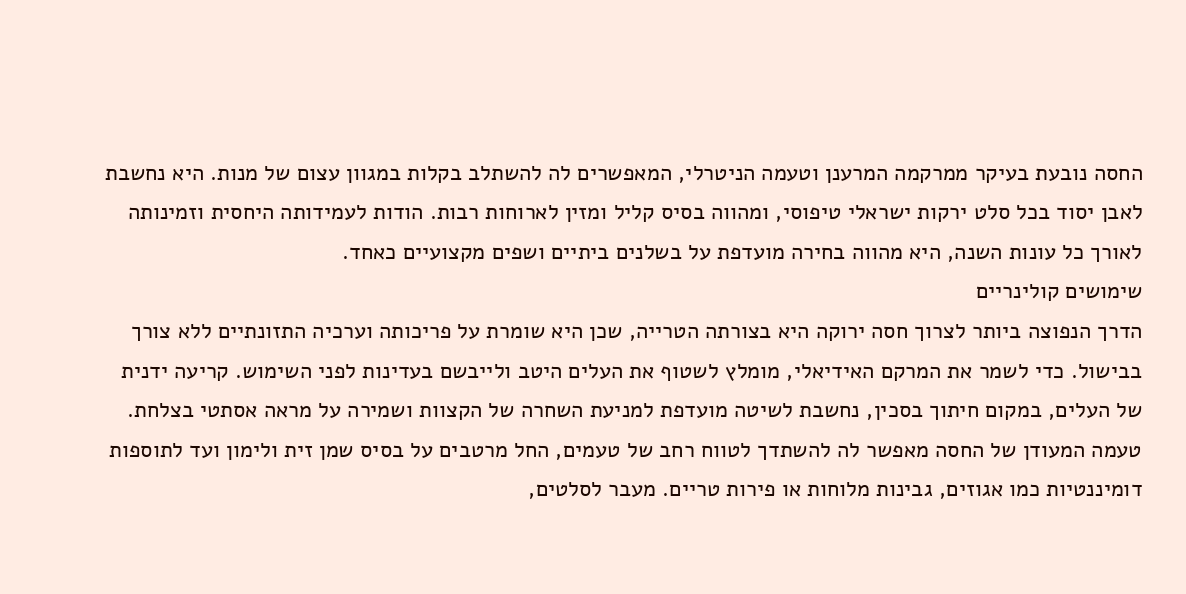החסה נובעת בעיקר ממרקמה המרענן וטעמה הניטרלי, המאפשרים לה להשתלב בקלות במגוון עצום של מנות. היא נחשבת לאבן יסוד בכל סלט ירקות ישראלי טיפוסי, ומהווה בסיס קליל ומזין לארוחות רבות. הודות לעמידותה היחסית וזמינותה לאורך כל עונות השנה, היא מהווה בחירה מועדפת על בשלנים ביתיים ושפים מקצועיים כאחד.
שימושים קולינריים
הדרך הנפוצה ביותר לצרוך חסה ירוקה היא בצורתה הטרייה, שכן היא שומרת על פריכותה וערכיה התזונתיים ללא צורך בבישול. כדי לשמר את המרקם האידיאלי, מומלץ לשטוף את העלים היטב ולייבשם בעדינות לפני השימוש. קריעה ידנית של העלים, במקום חיתוך בסכין, נחשבת לשיטה מועדפת למניעת השחרה של הקצוות ושמירה על מראה אסתטי בצלחת.
טעמה המעודן של החסה מאפשר לה להשתדך לטווח רחב של טעמים, החל מרטבים על בסיס שמן זית ולימון ועד לתוספות דומיננטיות כמו אגוזים, גבינות מלוחות או פירות טריים. מעבר לסלטים,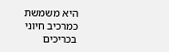היא משמשת כמרכיב חיוני בכריכים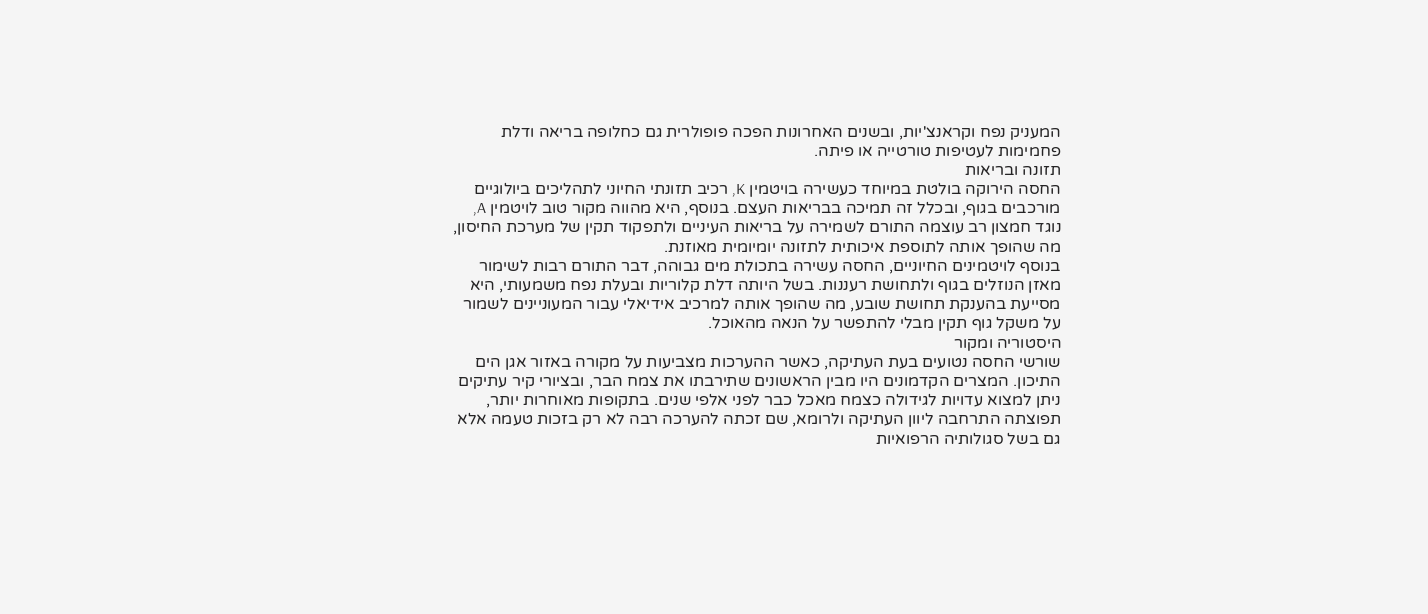המעניק נפח וקראנצ'יות, ובשנים האחרונות הפכה פופולרית גם כחלופה בריאה ודלת פחמימות לעטיפות טורטייה או פיתה.
תזונה ובריאות
החסה הירוקה בולטת במיוחד כעשירה בויטמין K, רכיב תזונתי החיוני לתהליכים ביולוגיים מורכבים בגוף, ובכלל זה תמיכה בבריאות העצם. בנוסף, היא מהווה מקור טוב לויטמין A, נוגד חמצון רב עוצמה התורם לשמירה על בריאות העיניים ולתפקוד תקין של מערכת החיסון, מה שהופך אותה לתוספת איכותית לתזונה יומיומית מאוזנת.
בנוסף לויטמינים החיוניים, החסה עשירה בתכולת מים גבוהה, דבר התורם רבות לשימור מאזן הנוזלים בגוף ולתחושת רעננות. בשל היותה דלת קלוריות ובעלת נפח משמעותי, היא מסייעת בהענקת תחושת שובע, מה שהופך אותה למרכיב אידיאלי עבור המעוניינים לשמור על משקל גוף תקין מבלי להתפשר על הנאה מהאוכל.
היסטוריה ומקור
שורשי החסה נטועים בעת העתיקה, כאשר ההערכות מצביעות על מקורה באזור אגן הים התיכון. המצרים הקדמונים היו מבין הראשונים שתירבתו את צמח הבר, ובציורי קיר עתיקים ניתן למצוא עדויות לגידולה כצמח מאכל כבר לפני אלפי שנים. בתקופות מאוחרות יותר, תפוצתה התרחבה ליוון העתיקה ולרומא, שם זכתה להערכה רבה לא רק בזכות טעמה אלא גם בשל סגולותיה הרפואיות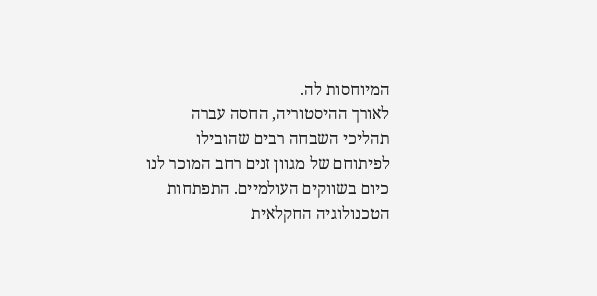המיוחסות לה.
לאורך ההיסטוריה, החסה עברה תהליכי השבחה רבים שהובילו לפיתוחם של מגוון זנים רחב המוכר לנו כיום בשווקים העולמיים. התפתחות הטכנולוגיה החקלאית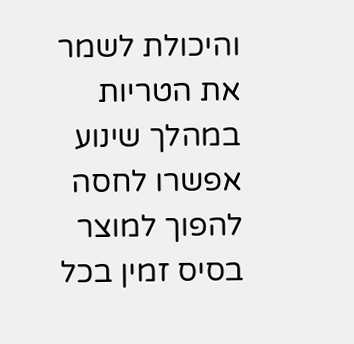והיכולת לשמר את הטריות במהלך שינוע אפשרו לחסה להפוך למוצר בסיס זמין בכל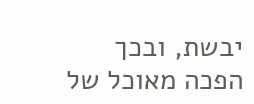יבשת, ובכך הפכה מאוכל של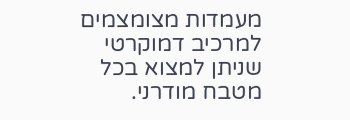מעמדות מצומצמים למרכיב דמוקרטי שניתן למצוא בכל מטבח מודרני.